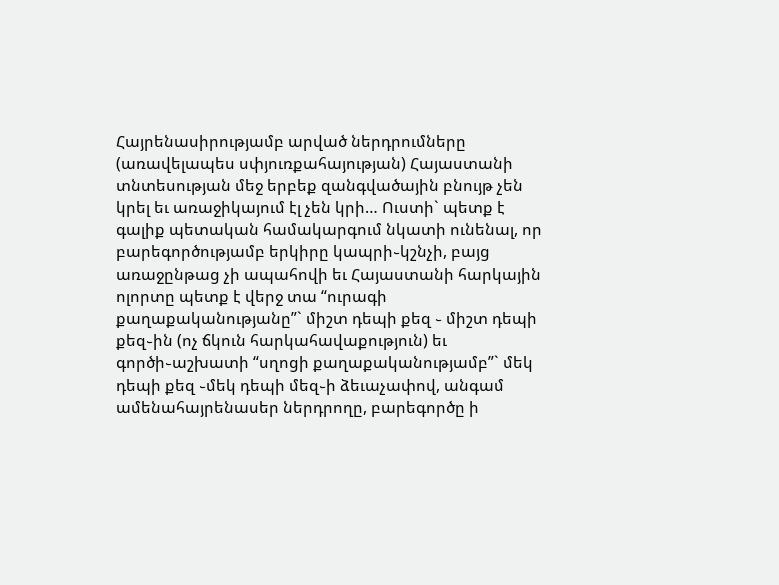Հայրենասիրությամբ արված ներդրումները (առավելապես սփյուռքահայության) Հայաստանի տնտեսության մեջ երբեք զանգվածային բնույթ չեն կրել եւ առաջիկայում էլ չեն կրի… Ուստի` պետք է գալիք պետական համակարգում նկատի ունենալ, որ բարեգործությամբ երկիրը կապրի֊կշնչի, բայց առաջընթաց չի ապահովի եւ Հայաստանի հարկային ոլորտը պետք է վերջ տա “ուրագի քաղաքականությանը”` միշտ դեպի քեզ ֊ միշտ դեպի քեզ֊ին (ոչ ճկուն հարկահավաքություն) եւ գործի֊աշխատի “սղոցի քաղաքականությամբ”` մեկ դեպի քեզ ֊մեկ դեպի մեզ֊ի ձեւաչափով, անգամ ամենահայրենասեր ներդրողը, բարեգործը ի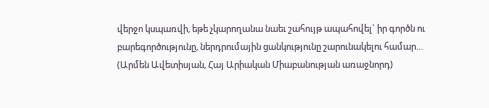վերջո կսպառվի, եթե չկարողանա նաեւ շահույթ ապահովել` իր գործն ու բարեգործությունը, ներդրումային ցանկությունը շարունակելու համար…
(Արմեն Ավետիսյան, Հայ Արիական Միաբանության առաջնորդ)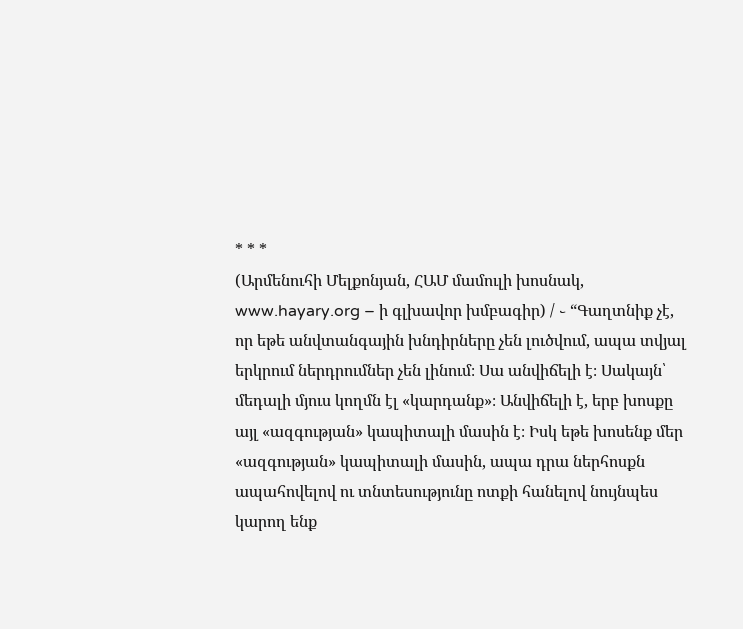* * *
(Արմենուհի Մելքոնյան, ՀԱՄ մամուլի խոսնակ, www.hayary.org – ի գլխավոր խմբագիր) / ֊ “Գաղտնիք չէ, որ եթե անվտանգային խնդիրները չեն լուծվում, ապա տվյալ երկրում ներդրումներ չեն լինում։ Սա անվիճելի է։ Սակայն՝ մեդալի մյուս կողմն էլ «կարդանք»։ Անվիճելի է, երբ խոսքը այլ «ազգության» կապիտալի մասին է։ Իսկ եթե խոսենք մեր «ազգության» կապիտալի մասին, ապա դրա ներհոսքն ապահովելով ու տնտեսությունը ոտքի հանելով նույնպես կարող ենք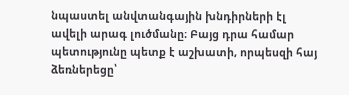նպաստել անվտանգային խնդիրների էլ ավելի արագ լուծմանը։ Բայց դրա համար պետությունը պետք է աշխատի, որպեսզի հայ ձեռներեցը՝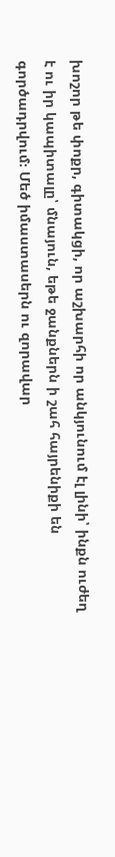խոշոր թե փոքր, գիտակցի, որ աշխարհի որ անկյունում էլ լինի՝ ինքն ուժեղ է ու իր կապիտալը՝ մնայուն, եթե ջանքներն ի շահ հայրենիքի են գործադրվում։ Մեծ իմաստասերն ու զորավար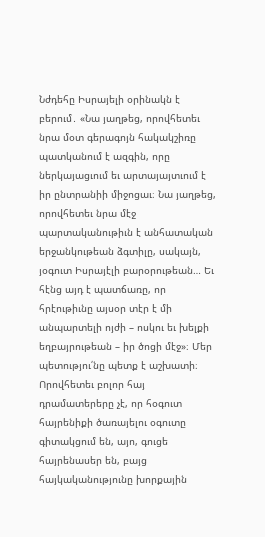Նժդեհը Իսրայելի օրինակն է բերում․ «Նա յաղթեց, որովհետեւ նրա մօտ գերագոյն հակակշիռը պատկանում է ազգին, որը ներկայացւում եւ արտայայտւում է իր ընտրանիի միջոցաւ։ Նա յաղթեց, որովհետեւ նրա մէջ պարտականութիւն է անհատական երջանկութեան ձգտիլը, սակայն, յօգուտ Իսրայէլի բարօրութեան… Եւ հէնց այդ է պատճառը, որ հրէութիւնը այսօր տէր է մի անպարտելի ոյժի – ոսկու եւ խելքի եղբայրութեան – իր ծոցի մէջ»։ Մեր պետությու՛նը պետք է աշխատի։ Որովհետեւ բոլոր հայ դրամատերերը չէ, որ հօգուտ հայրենիքի ծառայելու օգուտը գիտակցում են, այո, գուցե հայրենասեր են, բայց հայկականությունը խորքային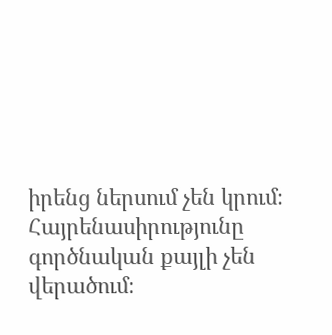իրենց ներսում չեն կրում։ Հայրենասիրությունը գործնական քայլի չեն վերածում։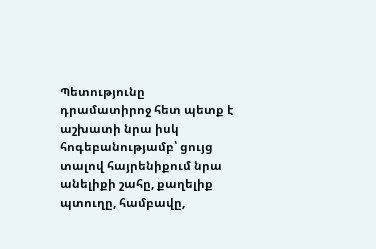Պետությունը դրամատիրոջ հետ պետք է աշխատի նրա իսկ հոգեբանությամբ՝ ցույց տալով հայրենիքում նրա անելիքի շահը, քաղելիք պտուղը, համբավը,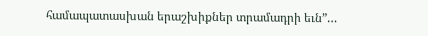համապատասխան երաշխիքներ տրամադրի եւն”…